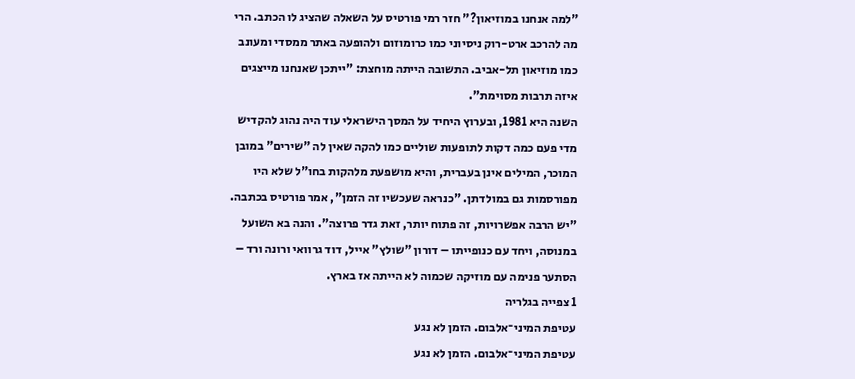"למה אנחנו במוזיאון?" חזר רמי פורטיס על השאלה שהציג לו הכתב. הרי מה להרכב ארט-רוק ניסיוני כמו כרומוזום ולהופעה באתר ממסדי ומעונב כמו מוזיאון תל-אביב. התשובה הייתה מוחצת: "ייתכן שאנחנו מייצגים איזה תרבות מסוימת".
השנה היא 1981, ובערוץ היחיד על המסך הישראלי עוד היה נהוג להקדיש מדי פעם כמה דקות לתופעות שוליים כמו להקה שאין לה "שירים" במובן המוכר, המילים אינן בעברית, והיא מושפעת מלהקות בחו"ל שלא היו מפורסמות גם במולדתן. "כנראה שעכשיו זה הזמן", אמר פורטיס בכתבה. "יש הרבה אפשרויות, זה פתוח יותר, זאת גדר פרוצה". והנה בא השועל במנוסה, ויחד עם כנופייתו – דורון "שולץ" אייל, דוד גרוואי ורונה ורד – הסתער פנימה עם מוזיקה שכמוה לא הייתה אז בארץ.
1 צפייה בגלריה
עטיפת המיני־אלבום. הזמן לא נגע
עטיפת המיני־אלבום. הזמן לא נגע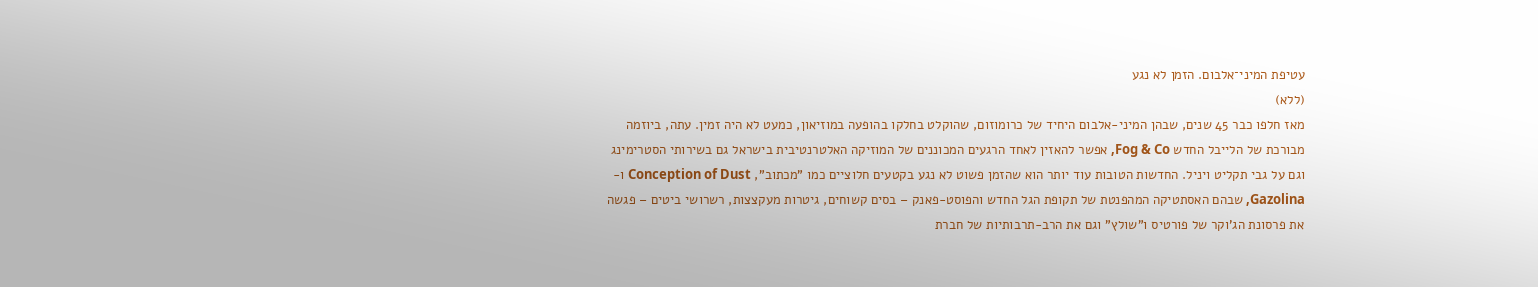עטיפת המיני־אלבום. הזמן לא נגע
(ללא)
מאז חלפו כבר 45 שנים, שבהן המיני-אלבום היחיד של כרומוזום, שהוקלט בחלקו בהופעה במוזיאון, כמעט לא היה זמין. עתה, ביוזמה מבורכת של הלייבל החדש Fog & Co, אפשר להאזין לאחד הרגעים המכוננים של המוזיקה האלטרנטיבית בישראל גם בשירותי הסטרימינג וגם על גבי תקליט ויניל. החדשות הטובות עוד יותר הוא שהזמן פשוט לא נגע בקטעים חלוציים כמו "מכתוב", Conception of Dust ו-Gazolina, שבהם האסתטיקה המהפנטת של תקופת הגל החדש והפוסט-פאנק – בסים קשוחים, גיטרות מעקצצות, רשרושי ביטים – פגשה את פרסונת הג'וקר של פורטיס ו"שולץ" וגם את הרב-תרבותיות של חברת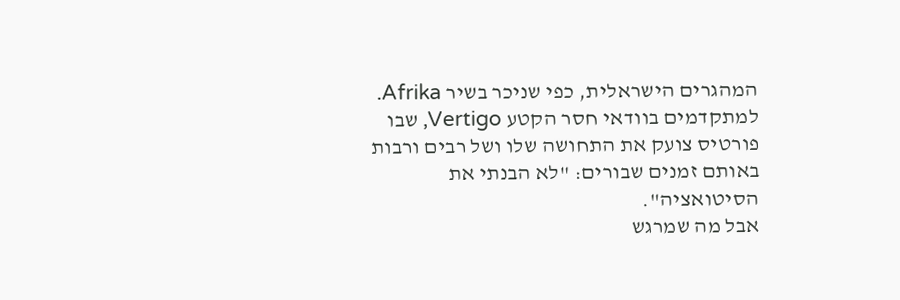המהגרים הישראלית, כפי שניכר בשיר Afrika. למתקדמים בוודאי חסר הקטע Vertigo, שבו פורטיס צועק את התחושה שלו ושל רבים ורבות באותם זמנים שבורים: "לא הבנתי את הסיטואציה".
אבל מה שמרגש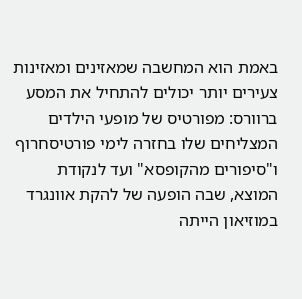באמת הוא המחשבה שמאזינים ומאזינות צעירים יותר יכולים להתחיל את המסע ברוורס: מפורטיס של מופעי הילדים המצליחים שלו בחזרה לימי פורטיסחרוף ו"סיפורים מהקופסא" ועד לנקודת המוצא, שבה הופעה של להקת אוונגרד במוזיאון הייתה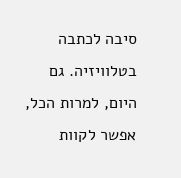סיבה לכתבה בטלוויזיה. גם היום, למרות הכל, אפשר לקוות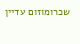שכרומוזום עדיין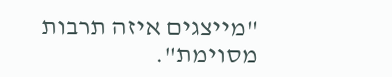"מייצגים איזה תרבות מסוימת".